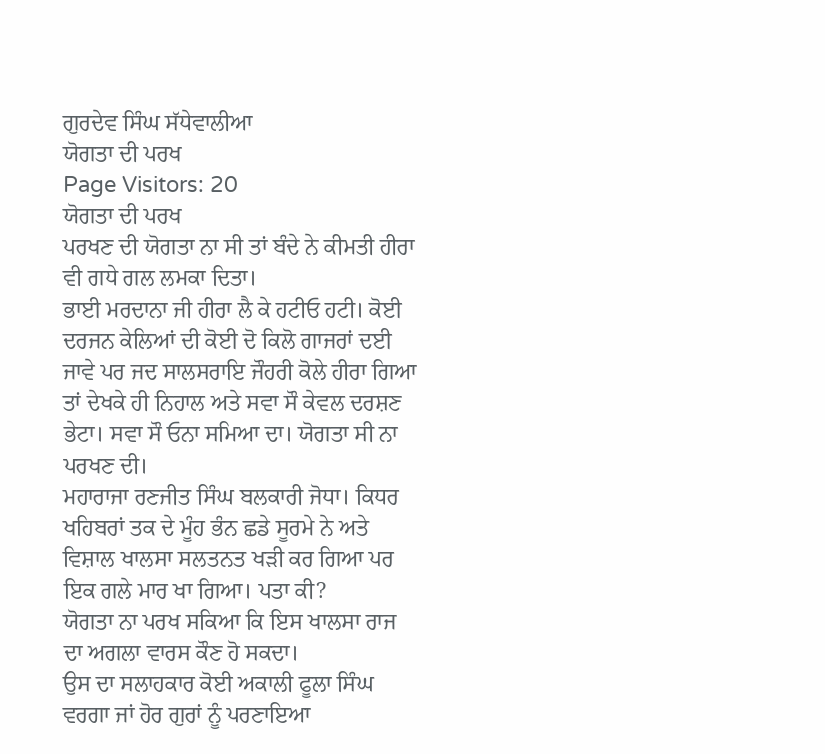ਗੁਰਦੇਵ ਸਿੰਘ ਸੱਧੇਵਾਲੀਆ
ਯੋਗਤਾ ਦੀ ਪਰਖ
Page Visitors: 20
ਯੋਗਤਾ ਦੀ ਪਰਖ
ਪਰਖਣ ਦੀ ਯੋਗਤਾ ਨਾ ਸੀ ਤਾਂ ਬੰਦੇ ਨੇ ਕੀਮਤੀ ਹੀਰਾ ਵੀ ਗਧੇ ਗਲ ਲਮਕਾ ਦਿਤਾ।
ਭਾਈ ਮਰਦਾਨਾ ਜੀ ਹੀਰਾ ਲੈ ਕੇ ਹਟੀਓ ਹਟੀ। ਕੋਈ ਦਰਜਨ ਕੇਲਿਆਂ ਦੀ ਕੋਈ ਦੋ ਕਿਲੋ ਗਾਜਰਾਂ ਦਈ ਜਾਵੇ ਪਰ ਜਦ ਸਾਲਸਰਾਇ ਜੌਹਰੀ ਕੋਲੇ ਹੀਰਾ ਗਿਆ ਤਾਂ ਦੇਖਕੇ ਹੀ ਨਿਹਾਲ ਅਤੇ ਸਵਾ ਸੌ ਕੇਵਲ ਦਰਸ਼ਣ ਭੇਟਾ। ਸਵਾ ਸੌ ਓਨਾ ਸਮਿਆ ਦਾ। ਯੋਗਤਾ ਸੀ ਨਾ ਪਰਖਣ ਦੀ।
ਮਹਾਰਾਜਾ ਰਣਜੀਤ ਸਿੰਘ ਬਲਕਾਰੀ ਜੋਧਾ। ਕਿਧਰ ਖਹਿਬਰਾਂ ਤਕ ਦੇ ਮੂੰਹ ਭੰਨ ਛਡੇ ਸੂਰਮੇ ਨੇ ਅਤੇ ਵਿਸ਼ਾਲ ਖਾਲਸਾ ਸਲਤਨਤ ਖੜੀ ਕਰ ਗਿਆ ਪਰ ਇਕ ਗਲੇ ਮਾਰ ਖਾ ਗਿਆ। ਪਤਾ ਕੀ?
ਯੋਗਤਾ ਨਾ ਪਰਖ ਸਕਿਆ ਕਿ ਇਸ ਖਾਲਸਾ ਰਾਜ ਦਾ ਅਗਲਾ ਵਾਰਸ ਕੌਣ ਹੋ ਸਕਦਾ।
ਉਸ ਦਾ ਸਲਾਹਕਾਰ ਕੋਈ ਅਕਾਲੀ ਫੂਲਾ ਸਿੰਘ ਵਰਗਾ ਜਾਂ ਹੋਰ ਗੁਰਾਂ ਨੂੰ ਪਰਣਾਇਆ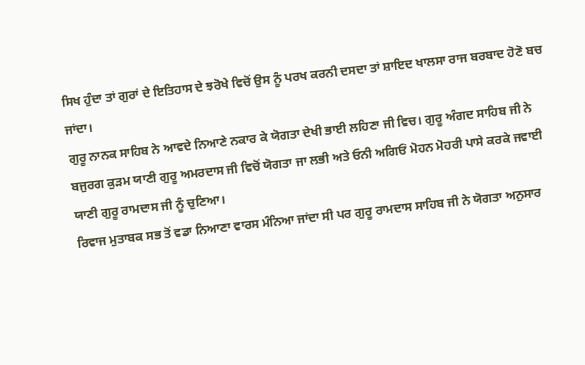ਸਿਖ ਹੁੰਦਾ ਤਾਂ ਗੁਰਾਂ ਦੇ ਇਤਿਹਾਸ ਦੇ ਝਰੋਖੇ ਵਿਚੋਂ ਉਸ ਨੂੰ ਪਰਖ ਕਰਨੀ ਦਸਦਾ ਤਾਂ ਸ਼ਾਇਦ ਖਾਲਸਾ ਰਾਜ ਬਰਬਾਦ ਹੋਣੋ ਬਚ ਜਾਂਦਾ।
ਗੁਰੂ ਨਾਨਕ ਸਾਹਿਬ ਨੇ ਆਵਦੇ ਨਿਆਣੇ ਨਕਾਰ ਕੇ ਯੋਗਤਾ ਦੇਖੀ ਭਾਈ ਲਹਿਣਾ ਜੀ ਵਿਚ। ਗੁਰੂ ਅੰਗਦ ਸਾਹਿਬ ਜੀ ਨੇ ਬਜੁਰਗ ਕੁੜਮ ਯਾਣੀ ਗੁਰੂ ਅਮਰਦਾਸ ਜੀ ਵਿਚੋਂ ਯੋਗਤਾ ਜਾ ਲਭੀ ਅਤੇ ਓਨੀ ਅਗਿਓਂ ਮੋਹਨ ਮੋਹਰੀ ਪਾਸੇ ਕਰਕੇ ਜਵਾਈ ਯਾਣੀ ਗੁਰੂ ਰਾਮਦਾਸ ਜੀ ਨੂੰ ਚੁਣਿਆ।
ਰਿਵਾਜ ਮੁਤਾਬਕ ਸਭ ਤੋਂ ਵਡਾ ਨਿਆਣਾ ਵਾਰਸ ਮੰਨਿਆ ਜਾਂਦਾ ਸੀ ਪਰ ਗੁਰੂ ਰਾਮਦਾਸ ਸਾਹਿਬ ਜੀ ਨੇ ਯੋਗਤਾ ਅਨੁਸਾਰ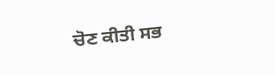ਚੋਣ ਕੀਤੀ ਸਭ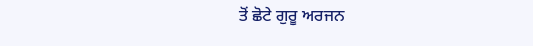ਤੋਂ ਛੋਟੇ ਗੁਰੂ ਅਰਜਨ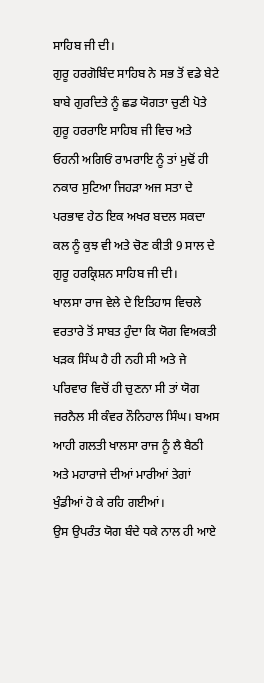ਸਾਹਿਬ ਜੀ ਦੀ।
ਗੁਰੂ ਹਰਗੋਬਿੰਦ ਸਾਹਿਬ ਨੇ ਸਭ ਤੋਂ ਵਡੇ ਬੇਟੇ ਬਾਬੇ ਗੁਰਦਿਤੇ ਨੂੰ ਛਡ ਯੋਗਤਾ ਚੁਣੀ ਪੋਤੇ ਗੁਰੂ ਹਰਰਾਇ ਸਾਹਿਬ ਜੀ ਵਿਚ ਅਤੇ ਓਹਨੀ ਅਗਿਓਂ ਰਾਮਰਾਇ ਨੂੰ ਤਾਂ ਮੁਢੋਂ ਹੀ ਨਕਾਰ ਸੁਟਿਆ ਜਿਹੜਾ ਅਜ ਸਤਾ ਦੇ ਪਰਭਾਵ ਹੇਠ ਇਕ ਅਖਰ ਬਦਲ ਸਕਦਾ ਕਲ ਨੂੰ ਕੁਝ ਵੀ ਅਤੇ ਚੋਣ ਕੀਤੀ 9 ਸਾਲ ਦੇ ਗੁਰੂ ਹਰਕ੍ਰਿਸ਼ਨ ਸਾਹਿਬ ਜੀ ਦੀ।
ਖਾਲਸਾ ਰਾਜ ਵੇਲੇ ਦੇ ਇਤਿਹਾਸ ਵਿਚਲੇ ਵਰਤਾਰੇ ਤੋਂ ਸਾਬਤ ਹੁੰਦਾ ਕਿ ਯੋਗ ਵਿਅਕਤੀ ਖੜਕ ਸਿੰਘ ਹੈ ਹੀ ਨਹੀ ਸੀ ਅਤੇ ਜੇ ਪਰਿਵਾਰ ਵਿਚੋਂ ਹੀ ਚੁਣਨਾ ਸੀ ਤਾਂ ਯੋਗ ਜਰਨੈਲ ਸੀ ਕੰਵਰ ਨੌਨਿਹਾਲ ਸਿੰਘ। ਬਅਸ ਆਹੀ ਗਲਤੀ ਖਾਲਸਾ ਰਾਜ ਨੂੰ ਲੈ ਬੈਠੀ ਅਤੇ ਮਹਾਰਾਜੇ ਦੀਆਂ ਮਾਰੀਆਂ ਤੇਗਾਂ ਖੁੰਡੀਆਂ ਹੋ ਕੇ ਰਹਿ ਗਈਆਂ।
ਉਸ ਉਪਰੰਤ ਯੋਗ ਬੰਦੇ ਧਕੇ ਨਾਲ ਹੀ ਆਏ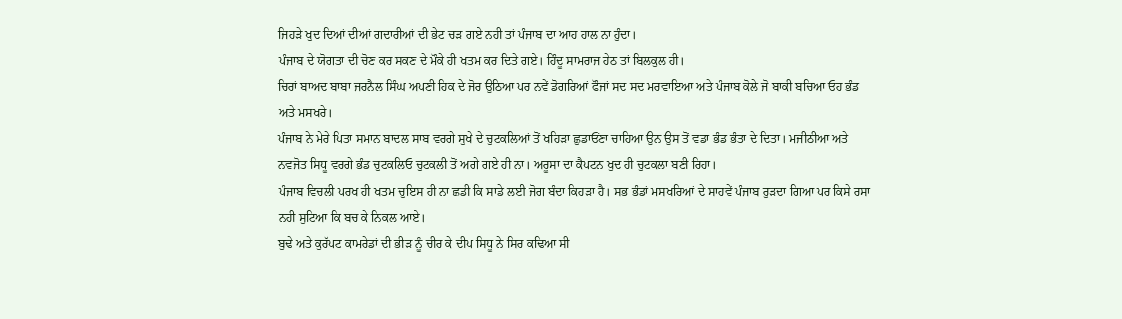ਜਿਹੜੇ ਖੁਦ ਦਿਆਂ ਦੀਆਂ ਗਦਾਰੀਆਂ ਦੀ ਭੇਟ ਚੜ ਗਏ ਨਹੀ ਤਾਂ ਪੰਜਾਬ ਦਾ ਆਹ ਹਾਲ ਨਾ ਹੁੰਦਾ।
ਪੰਜਾਬ ਦੇ ਯੋਗਤਾ ਦੀ ਚੋਣ ਕਰ ਸਕਣ ਦੇ ਮੌਕੇ ਹੀ ਖਤਮ ਕਰ ਦਿਤੇ ਗਏ। ਹਿੰਦੂ ਸਾਮਰਾਜ ਹੇਠ ਤਾਂ ਬਿਲਕੁਲ ਹੀ।
ਚਿਰਾਂ ਬਾਅਦ ਬਾਬਾ ਜਰਨੈਲ ਸਿੰਘ ਅਪਣੀ ਹਿਕ ਦੇ ਜੋਰ ਉਠਿਆ ਪਰ ਨਵੇਂ ਡੋਗਰਿਆਂ ਫੌਜਾਂ ਸਦ ਸਦ ਮਰਵਾਇਆ ਅਤੇ ਪੰਜਾਬ ਕੋਲੇ ਜੋ ਬਾਕੀ ਬਚਿਆ ਓਹ ਭੰਡ ਅਤੇ ਮਸਖਰੇ।
ਪੰਜਾਬ ਨੇ ਮੇਰੇ ਪਿਤਾ ਸਮਾਨ ਬਾਦਲ ਸਾਬ ਵਰਗੇ ਸੁਖੇ ਦੇ ਚੁਟਕਲਿਆਂ ਤੋਂ ਖਹਿੜਾ ਛੁਡਾਓਂਣਾ ਚਾਹਿਆ ਉਨ ਉਸ ਤੋਂ ਵਡਾ ਭੰਡ ਭੰਤਾ ਦੇ ਦਿਤਾ। ਮਜੀਠੀਆ ਅਤੇ ਨਵਜੋਤ ਸਿਧੂ ਵਰਗੇ ਭੰਡ ਚੁਟਕਲਿਓ ਚੁਟਕਲੀ ਤੋਂ ਅਗੇ ਗਏ ਹੀ ਨਾ। ਅਰੂਸਾ ਦਾ ਕੈਪਟਨ ਖੁਦ ਹੀ ਚੁਟਕਲਾ ਬਣੀ ਰਿਹਾ।
ਪੰਜਾਬ ਵਿਚਲੀ ਪਰਖ ਹੀ ਖਤਮ ਚੁਇਸ ਹੀ ਨਾ ਛਡੀ ਕਿ ਸਾਡੇ ਲਈ ਜੋਗ ਬੰਦਾ ਕਿਹੜਾ ਹੈ। ਸਭ ਭੰਡਾਂ ਮਸਖਰਿਆਂ ਦੇ ਸਾਹਵੇਂ ਪੰਜਾਬ ਰੁੜਦਾ ਗਿਆ ਪਰ ਕਿਸੇ ਰਸਾ ਨਹੀ ਸੁਟਿਆ ਕਿ ਬਚ ਕੇ ਨਿਕਲ ਆਏ।
ਬੁਢੇ ਅਤੇ ਕੁਰੱਪਟ ਕਾਮਰੇਡਾਂ ਦੀ ਭੀੜ ਨੂੰ ਚੀਰ ਕੇ ਦੀਪ ਸਿਧੂ ਨੇ ਸਿਰ ਕਢਿਆ ਸੀ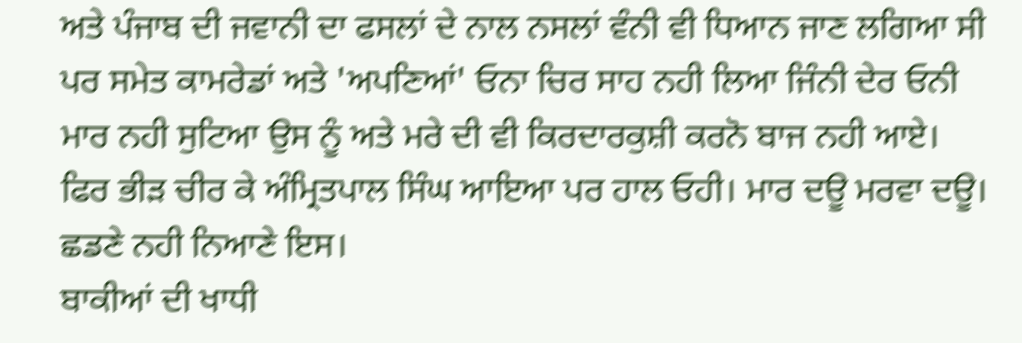ਅਤੇ ਪੰਜਾਬ ਦੀ ਜਵਾਨੀ ਦਾ ਫਸਲਾਂ ਦੇ ਨਾਲ ਨਸਲਾਂ ਵੰਨੀ ਵੀ ਧਿਆਨ ਜਾਣ ਲਗਿਆ ਸੀ ਪਰ ਸਮੇਤ ਕਾਮਰੇਡਾਂ ਅਤੇ 'ਅਪਣਿਆਂ' ਓਨਾ ਚਿਰ ਸਾਹ ਨਹੀ ਲਿਆ ਜਿੰਨੀ ਦੇਰ ਓਨੀ ਮਾਰ ਨਹੀ ਸੁਟਿਆ ਉਸ ਨੂੰ ਅਤੇ ਮਰੇ ਦੀ ਵੀ ਕਿਰਦਾਰਕੁਸ਼ੀ ਕਰਨੋ ਬਾਜ ਨਹੀ ਆਏ।
ਫਿਰ ਭੀੜ ਚੀਰ ਕੇ ਅੰਮ੍ਰਿਤਪਾਲ ਸਿੰਘ ਆਇਆ ਪਰ ਹਾਲ ਓਹੀ। ਮਾਰ ਦਊ ਮਰਵਾ ਦਊ। ਛਡਣੇ ਨਹੀ ਨਿਆਣੇ ਇਸ।
ਬਾਕੀਆਂ ਦੀ ਖਾਧੀ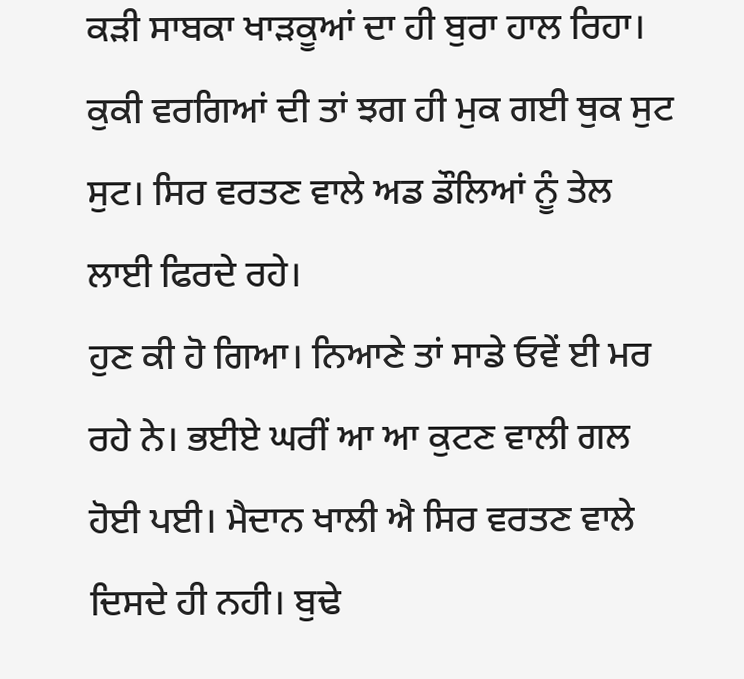ਕੜੀ ਸਾਬਕਾ ਖਾੜਕੂਆਂ ਦਾ ਹੀ ਬੁਰਾ ਹਾਲ ਰਿਹਾ। ਕੁਕੀ ਵਰਗਿਆਂ ਦੀ ਤਾਂ ਝਗ ਹੀ ਮੁਕ ਗਈ ਥੁਕ ਸੁਟ ਸੁਟ। ਸਿਰ ਵਰਤਣ ਵਾਲੇ ਅਡ ਡੌਲਿਆਂ ਨੂੰ ਤੇਲ ਲਾਈ ਫਿਰਦੇ ਰਹੇ।
ਹੁਣ ਕੀ ਹੋ ਗਿਆ। ਨਿਆਣੇ ਤਾਂ ਸਾਡੇ ਓਵੇਂ ਈ ਮਰ ਰਹੇ ਨੇ। ਭਈਏ ਘਰੀਂ ਆ ਆ ਕੁਟਣ ਵਾਲੀ ਗਲ ਹੋਈ ਪਈ। ਮੈਦਾਨ ਖਾਲੀ ਐ ਸਿਰ ਵਰਤਣ ਵਾਲੇ ਦਿਸਦੇ ਹੀ ਨਹੀ। ਬੁਢੇ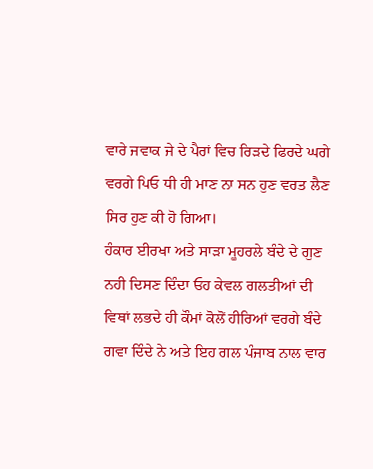ਵਾਰੇ ਜਵਾਕ ਜੇ ਦੇ ਪੈਰਾਂ ਵਿਚ ਰਿੜਦੇ ਫਿਰਦੇ ਘਗੇ ਵਰਗੇ ਪਿਓ ਧੀ ਹੀ ਮਾਣ ਨਾ ਸਨ ਹੁਣ ਵਰਤ ਲੈਣ ਸਿਰ ਹੁਣ ਕੀ ਹੋ ਗਿਆ।
ਹੰਕਾਰ ਈਰਖਾ ਅਤੇ ਸਾੜਾ ਮੂਹਰਲੇ ਬੰਦੇ ਦੇ ਗੁਣ ਨਹੀ ਦਿਸਣ ਦਿੰਦਾ ਓਹ ਕੇਵਲ ਗਲਤੀਆਂ ਦੀ ਵਿਥਾਂ ਲਭਦੇ ਹੀ ਕੌਮਾਂ ਕੋਲੋਂ ਹੀਰਿਆਂ ਵਰਗੇ ਬੰਦੇ ਗਵਾ ਦਿੰਦੇ ਨੇ ਅਤੇ ਇਹ ਗਲ ਪੰਜਾਬ ਨਾਲ ਵਾਰ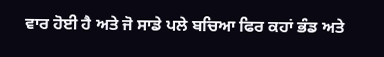ਵਾਰ ਹੋਈ ਹੈ ਅਤੇ ਜੋ ਸਾਡੇ ਪਲੇ ਬਚਿਆ ਫਿਰ ਕਹਾਂ ਭੰਡ ਅਤੇ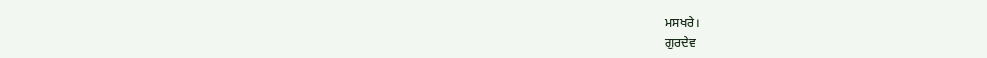ਮਸਖਰੇ।
ਗੁਰਦੇਵ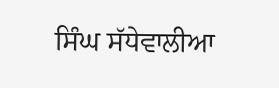ਸਿੰਘ ਸੱਧੇਵਾਲੀਆ